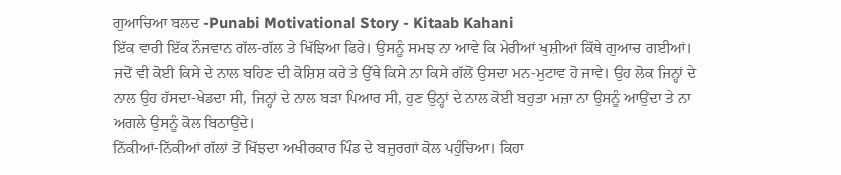ਗੁਆਚਿਆ ਬਲਦ -Punabi Motivational Story - Kitaab Kahani
ਇੱਕ ਵਾਰੀ ਇੱਕ ਨੌਜਵਾਨ ਗੱਲ-ਗੱਲ ਤੇ ਖਿੱਝਿਆ ਫਿਰੇ। ਉਸਨੂੰ ਸਮਝ ਨਾ ਆਵੇ ਕਿ ਮੇਰੀਆਂ ਖੁਸ਼ੀਆਂ ਕਿੱਥੇ ਗੁਆਚ ਗਈਆਂ। ਜਦੋਂ ਵੀ ਕੋਈ ਕਿਸੇ ਦੇ ਨਾਲ ਬਹਿਣ ਦੀ ਕੋਸ਼ਿਸ਼ ਕਰੇ ਤੇ ਉੱਥੇ ਕਿਸੇ ਨਾ ਕਿਸੇ ਗੱਲੋਂ ਉਸਦਾ ਮਨ-ਮੁਟਾਵ ਹੋ ਜਾਵੇ। ਉਹ ਲੋਕ ਜਿਨ੍ਹਾਂ ਦੇ ਨਾਲ ਉਹ ਹੱਸਦਾ-ਖੇਡਦਾ ਸੀ, ਜਿਨ੍ਹਾਂ ਦੇ ਨਾਲ ਬੜਾ ਪਿਆਰ ਸੀ, ਹੁਣ ਉਨ੍ਹਾਂ ਦੇ ਨਾਲ ਕੋਈ ਬਹੁਤਾ ਮਜ਼ਾ ਨਾ ਉਸਨੂੰ ਆਉਂਦਾ ਤੇ ਨਾ ਅਗਲੇ ਉਸਨੂੰ ਕੋਲ ਬਿਠਾਉਂਦੇ।
ਨਿੱਕੀਆਂ-ਨਿੱਕੀਆਂ ਗੱਲਾਂ ਤੋਂ ਖਿੱਝਦਾ ਅਖੀਰਕਾਰ ਪਿੰਡ ਦੇ ਬਜ਼ੁਰਗਾਂ ਕੋਲ ਪਹੁੰਚਿਆ। ਕਿਹਾ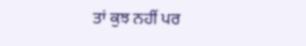ਤਾਂ ਕੁਝ ਨਹੀਂ ਪਰ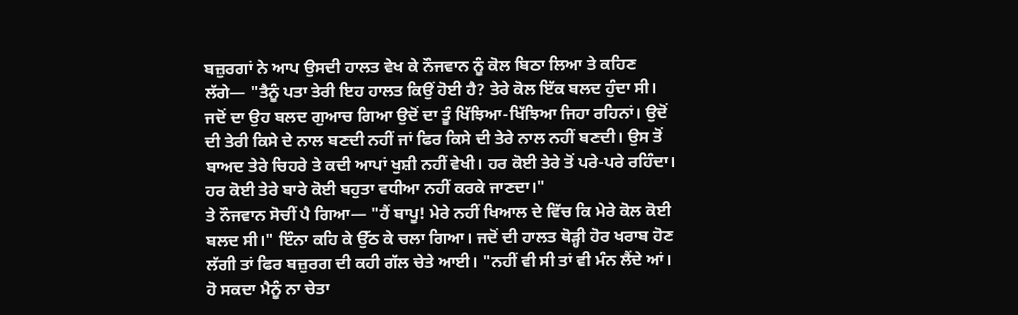ਬਜ਼ੁਰਗਾਂ ਨੇ ਆਪ ਉਸਦੀ ਹਾਲਤ ਵੇਖ ਕੇ ਨੌਜਵਾਨ ਨੂੰ ਕੋਲ ਬਿਠਾ ਲਿਆ ਤੇ ਕਹਿਣ ਲੱਗੇ— "ਤੈਨੂੰ ਪਤਾ ਤੇਰੀ ਇਹ ਹਾਲਤ ਕਿਉਂ ਹੋਈ ਹੈ? ਤੇਰੇ ਕੋਲ ਇੱਕ ਬਲਦ ਹੁੰਦਾ ਸੀ। ਜਦੋਂ ਦਾ ਉਹ ਬਲਦ ਗੁਆਚ ਗਿਆ ਉਦੋਂ ਦਾ ਤੂੰ ਖਿੱਝਿਆ-ਖਿੱਝਿਆ ਜਿਹਾ ਰਹਿਨਾਂ। ਉਦੋਂ ਦੀ ਤੇਰੀ ਕਿਸੇ ਦੇ ਨਾਲ ਬਣਦੀ ਨਹੀਂ ਜਾਂ ਫਿਰ ਕਿਸੇ ਦੀ ਤੇਰੇ ਨਾਲ ਨਹੀਂ ਬਣਦੀ। ਉਸ ਤੋਂ ਬਾਅਦ ਤੇਰੇ ਚਿਹਰੇ ਤੇ ਕਦੀ ਆਪਾਂ ਖੁਸ਼ੀ ਨਹੀਂ ਵੇਖੀ। ਹਰ ਕੋਈ ਤੇਰੇ ਤੋਂ ਪਰੇ-ਪਰੇ ਰਹਿੰਦਾ। ਹਰ ਕੋਈ ਤੇਰੇ ਬਾਰੇ ਕੋਈ ਬਹੁਤਾ ਵਧੀਆ ਨਹੀਂ ਕਰਕੇ ਜਾਣਦਾ।"
ਤੇ ਨੌਜਵਾਨ ਸੋਚੀਂ ਪੈ ਗਿਆ— "ਹੈਂ ਬਾਪੂ! ਮੇਰੇ ਨਹੀਂ ਖਿਆਲ ਦੇ ਵਿੱਚ ਕਿ ਮੇਰੇ ਕੋਲ ਕੋਈ ਬਲਦ ਸੀ।" ਇੰਨਾ ਕਹਿ ਕੇ ਉੱਠ ਕੇ ਚਲਾ ਗਿਆ। ਜਦੋਂ ਦੀ ਹਾਲਤ ਥੋੜ੍ਹੀ ਹੋਰ ਖਰਾਬ ਹੋਣ ਲੱਗੀ ਤਾਂ ਫਿਰ ਬਜ਼ੁਰਗ ਦੀ ਕਹੀ ਗੱਲ ਚੇਤੇ ਆਈ। "ਨਹੀਂ ਵੀ ਸੀ ਤਾਂ ਵੀ ਮੰਨ ਲੈਂਦੇ ਆਂ। ਹੋ ਸਕਦਾ ਮੈਨੂੰ ਨਾ ਚੇਤਾ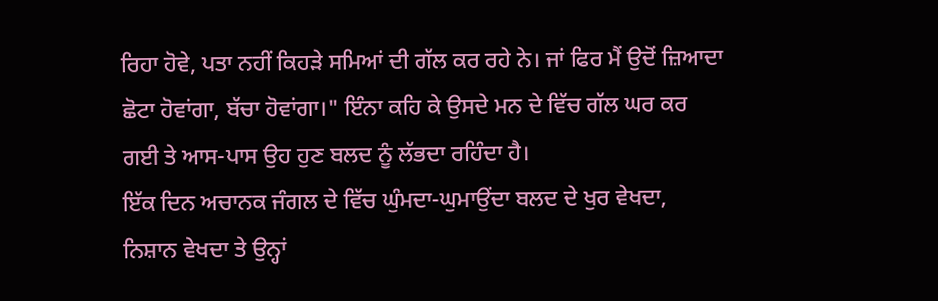ਰਿਹਾ ਹੋਵੇ, ਪਤਾ ਨਹੀਂ ਕਿਹੜੇ ਸਮਿਆਂ ਦੀ ਗੱਲ ਕਰ ਰਹੇ ਨੇ। ਜਾਂ ਫਿਰ ਮੈਂ ਉਦੋਂ ਜ਼ਿਆਦਾ ਛੋਟਾ ਹੋਵਾਂਗਾ, ਬੱਚਾ ਹੋਵਾਂਗਾ।" ਇੰਨਾ ਕਹਿ ਕੇ ਉਸਦੇ ਮਨ ਦੇ ਵਿੱਚ ਗੱਲ ਘਰ ਕਰ ਗਈ ਤੇ ਆਸ-ਪਾਸ ਉਹ ਹੁਣ ਬਲਦ ਨੂੰ ਲੱਭਦਾ ਰਹਿੰਦਾ ਹੈ।
ਇੱਕ ਦਿਨ ਅਚਾਨਕ ਜੰਗਲ ਦੇ ਵਿੱਚ ਘੁੰਮਦਾ-ਘੁਮਾਉਂਦਾ ਬਲਦ ਦੇ ਖੁਰ ਵੇਖਦਾ, ਨਿਸ਼ਾਨ ਵੇਖਦਾ ਤੇ ਉਨ੍ਹਾਂ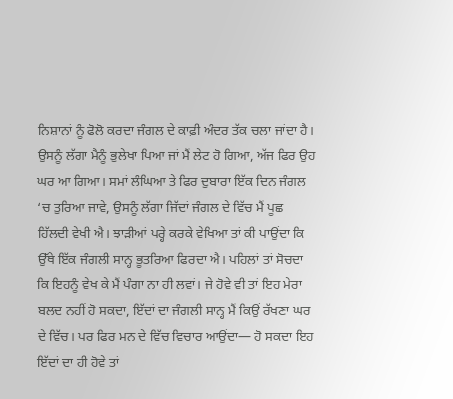ਨਿਸ਼ਾਨਾਂ ਨੂੰ ਫੋਲੋ ਕਰਦਾ ਜੰਗਲ ਦੇ ਕਾਫ਼ੀ ਅੰਦਰ ਤੱਕ ਚਲਾ ਜਾਂਦਾ ਹੈ। ਉਸਨੂੰ ਲੱਗਾ ਮੈਨੂੰ ਭੁਲੇਖਾ ਪਿਆ ਜਾਂ ਮੈਂ ਲੇਟ ਹੋ ਗਿਆ, ਅੱਜ ਫਿਰ ਉਹ ਘਰ ਆ ਗਿਆ। ਸਮਾਂ ਲੰਘਿਆ ਤੇ ਫਿਰ ਦੁਬਾਰਾ ਇੱਕ ਦਿਨ ਜੰਗਲ ‘ਚ ਤੁਰਿਆ ਜਾਵੇ, ਉਸਨੂੰ ਲੱਗਾ ਜਿੱਦਾਂ ਜੰਗਲ ਦੇ ਵਿੱਚ ਮੈਂ ਪੂਛ ਹਿੱਲਦੀ ਵੇਖੀ ਐ। ਝਾੜੀਆਂ ਪਰ੍ਹੇ ਕਰਕੇ ਵੇਖਿਆ ਤਾਂ ਕੀ ਪਾਉਂਦਾ ਕਿ ਉੱਥੇ ਇੱਕ ਜੰਗਲੀ ਸਾਨ੍ਹ ਭੂਤਰਿਆ ਫਿਰਦਾ ਐ। ਪਹਿਲਾਂ ਤਾਂ ਸੋਚਦਾ ਕਿ ਇਹਨੂੰ ਵੇਖ ਕੇ ਮੈਂ ਪੰਗਾ ਨਾ ਹੀ ਲਵਾਂ। ਜੇ ਹੋਵੇ ਵੀ ਤਾਂ ਇਹ ਮੇਰਾ ਬਲਦ ਨਹੀਂ ਹੋ ਸਕਦਾ, ਇੱਦਾਂ ਦਾ ਜੰਗਲੀ ਸਾਨ੍ਹ ਮੈਂ ਕਿਉਂ ਰੱਖਣਾ ਘਰ ਦੇ ਵਿੱਚ। ਪਰ ਫਿਰ ਮਨ ਦੇ ਵਿੱਚ ਵਿਚਾਰ ਆਉਂਦਾ— ਹੋ ਸਕਦਾ ਇਹ ਇੱਦਾਂ ਦਾ ਹੀ ਹੋਵੇ ਤਾਂ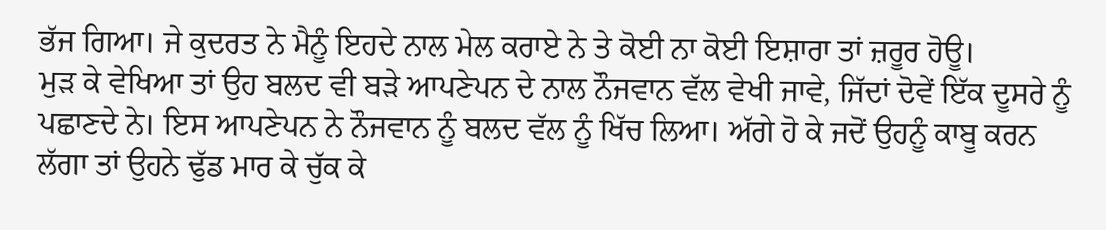ਭੱਜ ਗਿਆ। ਜੇ ਕੁਦਰਤ ਨੇ ਮੈਨੂੰ ਇਹਦੇ ਨਾਲ ਮੇਲ ਕਰਾਏ ਨੇ ਤੇ ਕੋਈ ਨਾ ਕੋਈ ਇਸ਼ਾਰਾ ਤਾਂ ਜ਼ਰੂਰ ਹੋਊ।
ਮੁੜ ਕੇ ਵੇਖਿਆ ਤਾਂ ਉਹ ਬਲਦ ਵੀ ਬੜੇ ਆਪਣੇਪਨ ਦੇ ਨਾਲ ਨੌਜਵਾਨ ਵੱਲ ਵੇਖੀ ਜਾਵੇ, ਜਿੱਦਾਂ ਦੋਵੇਂ ਇੱਕ ਦੂਸਰੇ ਨੂੰ ਪਛਾਣਦੇ ਨੇ। ਇਸ ਆਪਣੇਪਨ ਨੇ ਨੌਜਵਾਨ ਨੂੰ ਬਲਦ ਵੱਲ ਨੂੰ ਖਿੱਚ ਲਿਆ। ਅੱਗੇ ਹੋ ਕੇ ਜਦੋਂ ਉਹਨੂੰ ਕਾਬੂ ਕਰਨ ਲੱਗਾ ਤਾਂ ਉਹਨੇ ਢੁੱਡ ਮਾਰ ਕੇ ਚੁੱਕ ਕੇ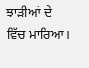ਝਾੜੀਆਂ ਦੇ ਵਿੱਚ ਮਾਰਿਆ।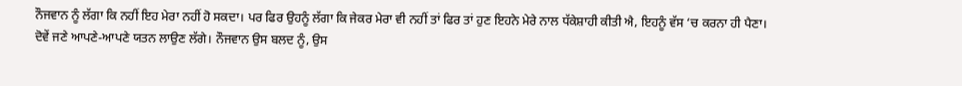ਨੌਜਵਾਨ ਨੂੰ ਲੱਗਾ ਕਿ ਨਹੀਂ ਇਹ ਮੇਰਾ ਨਹੀਂ ਹੋ ਸਕਦਾ। ਪਰ ਫਿਰ ਉਹਨੂੰ ਲੱਗਾ ਕਿ ਜੇਕਰ ਮੇਰਾ ਵੀ ਨਹੀਂ ਤਾਂ ਫਿਰ ਤਾਂ ਹੁਣ ਇਹਨੇ ਮੇਰੇ ਨਾਲ ਧੱਕੇਸ਼ਾਹੀ ਕੀਤੀ ਐ, ਇਹਨੂੰ ਵੱਸ ‘ਚ ਕਰਨਾ ਹੀ ਪੈਣਾ।
ਦੋਵੇਂ ਜਣੇ ਆਪਣੇ-ਆਪਣੇ ਯਤਨ ਲਾਉਣ ਲੱਗੇ। ਨੌਜਵਾਨ ਉਸ ਬਲਦ ਨੂੰ, ਉਸ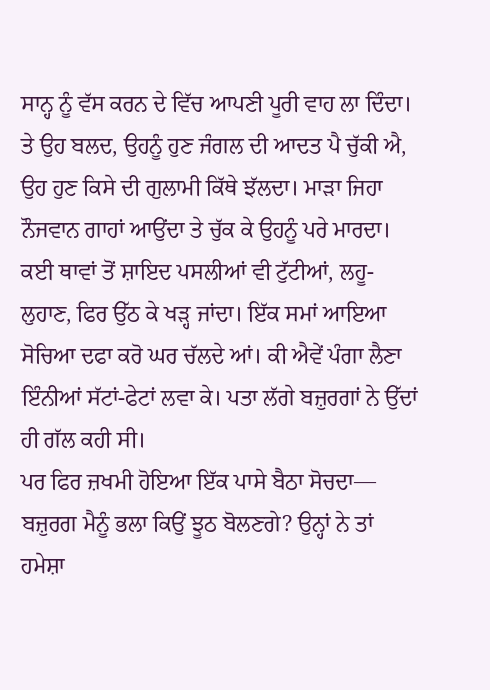ਸਾਨ੍ਹ ਨੂੰ ਵੱਸ ਕਰਨ ਦੇ ਵਿੱਚ ਆਪਣੀ ਪੂਰੀ ਵਾਹ ਲਾ ਦਿੰਦਾ। ਤੇ ਉਹ ਬਲਦ, ਉਹਨੂੰ ਹੁਣ ਜੰਗਲ ਦੀ ਆਦਤ ਪੈ ਚੁੱਕੀ ਐ, ਉਹ ਹੁਣ ਕਿਸੇ ਦੀ ਗੁਲਾਮੀ ਕਿੱਥੇ ਝੱਲਦਾ। ਮਾੜਾ ਜਿਹਾ ਨੌਜਵਾਨ ਗਾਹਾਂ ਆਉਂਦਾ ਤੇ ਚੁੱਕ ਕੇ ਉਹਨੂੰ ਪਰੇ ਮਾਰਦਾ। ਕਈ ਥਾਵਾਂ ਤੋਂ ਸ਼ਾਇਦ ਪਸਲੀਆਂ ਵੀ ਟੁੱਟੀਆਂ, ਲਹੂ-ਲੁਹਾਣ, ਫਿਰ ਉੱਠ ਕੇ ਖੜ੍ਹ ਜਾਂਦਾ। ਇੱਕ ਸਮਾਂ ਆਇਆ ਸੋਚਿਆ ਦਫਾ ਕਰੋ ਘਰ ਚੱਲਦੇ ਆਂ। ਕੀ ਐਵੇਂ ਪੰਗਾ ਲੈਣਾ ਇੰਨੀਆਂ ਸੱਟਾਂ-ਫੇਟਾਂ ਲਵਾ ਕੇ। ਪਤਾ ਲੱਗੇ ਬਜ਼ੁਰਗਾਂ ਨੇ ਉੱਦਾਂ ਹੀ ਗੱਲ ਕਹੀ ਸੀ।
ਪਰ ਫਿਰ ਜ਼ਖਮੀ ਹੋਇਆ ਇੱਕ ਪਾਸੇ ਬੈਠਾ ਸੋਚਦਾ— ਬਜ਼ੁਰਗ ਮੈਨੂੰ ਭਲਾ ਕਿਉਂ ਝੂਠ ਬੋਲਣਗੇ? ਉਨ੍ਹਾਂ ਨੇ ਤਾਂ ਹਮੇਸ਼ਾ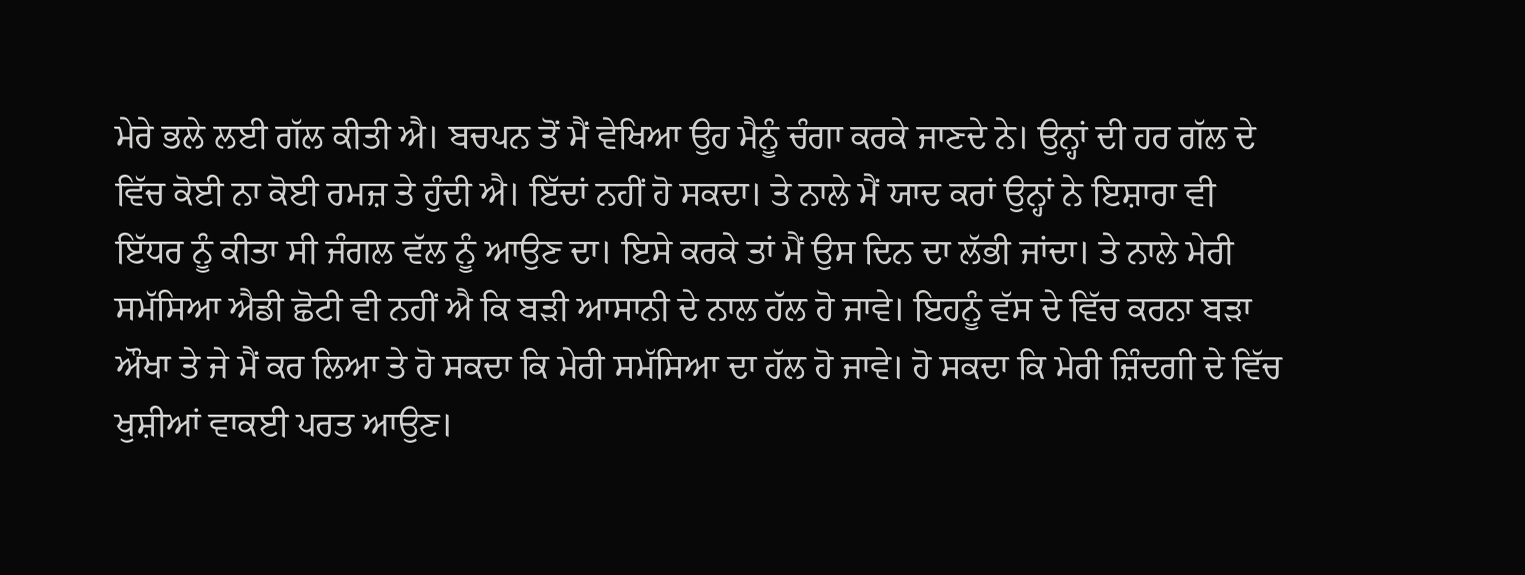ਮੇਰੇ ਭਲੇ ਲਈ ਗੱਲ ਕੀਤੀ ਐ। ਬਚਪਨ ਤੋਂ ਮੈਂ ਵੇਖਿਆ ਉਹ ਮੈਨੂੰ ਚੰਗਾ ਕਰਕੇ ਜਾਣਦੇ ਨੇ। ਉਨ੍ਹਾਂ ਦੀ ਹਰ ਗੱਲ ਦੇ ਵਿੱਚ ਕੋਈ ਨਾ ਕੋਈ ਰਮਜ਼ ਤੇ ਹੁੰਦੀ ਐ। ਇੱਦਾਂ ਨਹੀਂ ਹੋ ਸਕਦਾ। ਤੇ ਨਾਲੇ ਮੈਂ ਯਾਦ ਕਰਾਂ ਉਨ੍ਹਾਂ ਨੇ ਇਸ਼ਾਰਾ ਵੀ ਇੱਧਰ ਨੂੰ ਕੀਤਾ ਸੀ ਜੰਗਲ ਵੱਲ ਨੂੰ ਆਉਣ ਦਾ। ਇਸੇ ਕਰਕੇ ਤਾਂ ਮੈਂ ਉਸ ਦਿਨ ਦਾ ਲੱਭੀ ਜਾਂਦਾ। ਤੇ ਨਾਲੇ ਮੇਰੀ ਸਮੱਸਿਆ ਐਡੀ ਛੋਟੀ ਵੀ ਨਹੀਂ ਐ ਕਿ ਬੜੀ ਆਸਾਨੀ ਦੇ ਨਾਲ ਹੱਲ ਹੋ ਜਾਵੇ। ਇਹਨੂੰ ਵੱਸ ਦੇ ਵਿੱਚ ਕਰਨਾ ਬੜਾ ਔਖਾ ਤੇ ਜੇ ਮੈਂ ਕਰ ਲਿਆ ਤੇ ਹੋ ਸਕਦਾ ਕਿ ਮੇਰੀ ਸਮੱਸਿਆ ਦਾ ਹੱਲ ਹੋ ਜਾਵੇ। ਹੋ ਸਕਦਾ ਕਿ ਮੇਰੀ ਜ਼ਿੰਦਗੀ ਦੇ ਵਿੱਚ ਖੁਸ਼ੀਆਂ ਵਾਕਈ ਪਰਤ ਆਉਣ।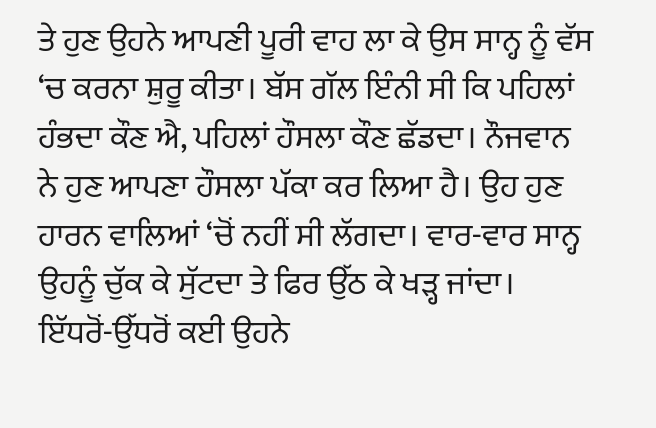ਤੇ ਹੁਣ ਉਹਨੇ ਆਪਣੀ ਪੂਰੀ ਵਾਹ ਲਾ ਕੇ ਉਸ ਸਾਨ੍ਹ ਨੂੰ ਵੱਸ ‘ਚ ਕਰਨਾ ਸ਼ੁਰੂ ਕੀਤਾ। ਬੱਸ ਗੱਲ ਇੰਨੀ ਸੀ ਕਿ ਪਹਿਲਾਂ ਹੰਭਦਾ ਕੌਣ ਐ, ਪਹਿਲਾਂ ਹੌਸਲਾ ਕੌਣ ਛੱਡਦਾ। ਨੌਜਵਾਨ ਨੇ ਹੁਣ ਆਪਣਾ ਹੌਸਲਾ ਪੱਕਾ ਕਰ ਲਿਆ ਹੈ। ਉਹ ਹੁਣ ਹਾਰਨ ਵਾਲਿਆਂ ‘ਚੋਂ ਨਹੀਂ ਸੀ ਲੱਗਦਾ। ਵਾਰ-ਵਾਰ ਸਾਨ੍ਹ ਉਹਨੂੰ ਚੁੱਕ ਕੇ ਸੁੱਟਦਾ ਤੇ ਫਿਰ ਉੱਠ ਕੇ ਖੜ੍ਹ ਜਾਂਦਾ। ਇੱਧਰੋਂ-ਉੱਧਰੋਂ ਕਈ ਉਹਨੇ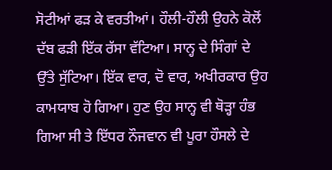ਸੋਟੀਆਂ ਫੜ ਕੇ ਵਰਤੀਆਂ। ਹੌਲੀ-ਹੌਲੀ ਉਹਨੇ ਕੋਲੋਂ ਦੱਬ ਫੜੀ ਇੱਕ ਰੱਸਾ ਵੱਟਿਆ। ਸਾਨ੍ਹ ਦੇ ਸਿੰਗਾਂ ਦੇ ਉੱਤੇ ਸੁੱਟਿਆ। ਇੱਕ ਵਾਰ, ਦੋ ਵਾਰ, ਅਖੀਰਕਾਰ ਉਹ ਕਾਮਯਾਬ ਹੋ ਗਿਆ। ਹੁਣ ਉਹ ਸਾਨ੍ਹ ਵੀ ਥੋੜ੍ਹਾ ਹੰਭ ਗਿਆ ਸੀ ਤੇ ਇੱਧਰ ਨੌਜਵਾਨ ਵੀ ਪੂਰਾ ਹੌਸਲੇ ਦੇ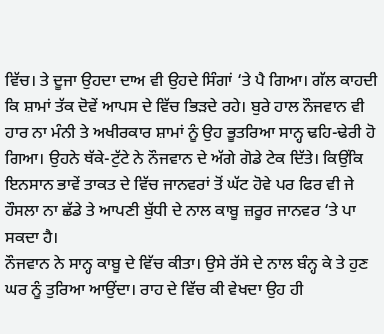ਵਿੱਚ। ਤੇ ਦੂਜਾ ਉਹਦਾ ਦਾਅ ਵੀ ਉਹਦੇ ਸਿੰਗਾਂ ‘ਤੇ ਪੈ ਗਿਆ। ਗੱਲ ਕਾਹਦੀ ਕਿ ਸ਼ਾਮਾਂ ਤੱਕ ਦੋਵੇਂ ਆਪਸ ਦੇ ਵਿੱਚ ਭਿੜਦੇ ਰਹੇ। ਬੁਰੇ ਹਾਲ ਨੌਜਵਾਨ ਵੀ ਹਾਰ ਨਾ ਮੰਨੀ ਤੇ ਅਖੀਰਕਾਰ ਸ਼ਾਮਾਂ ਨੂੰ ਉਹ ਭੂਤਰਿਆ ਸਾਨ੍ਹ ਢਹਿ-ਢੇਰੀ ਹੋ ਗਿਆ। ਉਹਨੇ ਥੱਕੇ-ਟੁੱਟੇ ਨੇ ਨੌਜਵਾਨ ਦੇ ਅੱਗੇ ਗੋਡੇ ਟੇਕ ਦਿੱਤੇ। ਕਿਉਂਕਿ ਇਨਸਾਨ ਭਾਵੇਂ ਤਾਕਤ ਦੇ ਵਿੱਚ ਜਾਨਵਰਾਂ ਤੋਂ ਘੱਟ ਹੋਵੇ ਪਰ ਫਿਰ ਵੀ ਜੇ ਹੌਸਲਾ ਨਾ ਛੱਡੇ ਤੇ ਆਪਣੀ ਬੁੱਧੀ ਦੇ ਨਾਲ ਕਾਬੂ ਜ਼ਰੂਰ ਜਾਨਵਰ ‘ਤੇ ਪਾ ਸਕਦਾ ਹੈ।
ਨੌਜਵਾਨ ਨੇ ਸਾਨ੍ਹ ਕਾਬੂ ਦੇ ਵਿੱਚ ਕੀਤਾ। ਉਸੇ ਰੱਸੇ ਦੇ ਨਾਲ ਬੰਨ੍ਹ ਕੇ ਤੇ ਹੁਣ ਘਰ ਨੂੰ ਤੁਰਿਆ ਆਉਂਦਾ। ਰਾਹ ਦੇ ਵਿੱਚ ਕੀ ਵੇਖਦਾ ਉਹ ਹੀ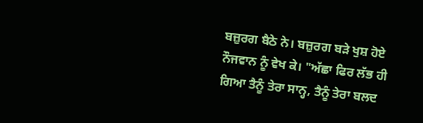ਬਜ਼ੁਰਗ ਬੈਠੇ ਨੇ। ਬਜ਼ੁਰਗ ਬੜੇ ਖੁਸ਼ ਹੋਏ ਨੌਜਵਾਨ ਨੂੰ ਵੇਖ ਕੇ। "ਅੱਛਾ ਫਿਰ ਲੱਭ ਹੀ ਗਿਆ ਤੈਨੂੰ ਤੇਰਾ ਸਾਨ੍ਹ, ਤੈਨੂੰ ਤੇਰਾ ਬਲਦ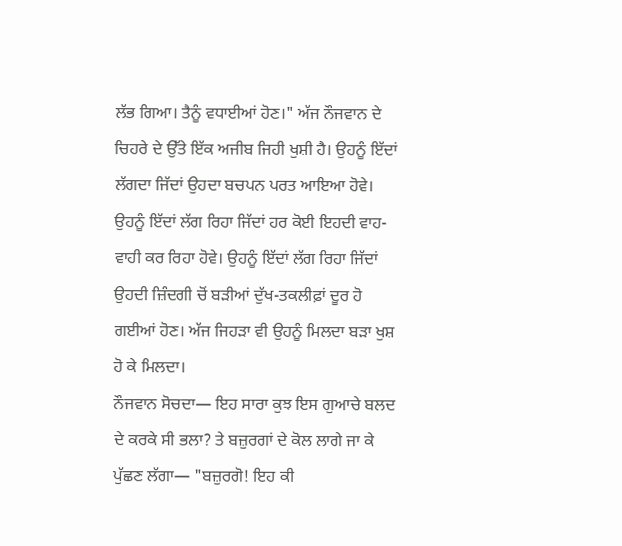ਲੱਭ ਗਿਆ। ਤੈਨੂੰ ਵਧਾਈਆਂ ਹੋਣ।" ਅੱਜ ਨੌਜਵਾਨ ਦੇ ਚਿਹਰੇ ਦੇ ਉੱਤੇ ਇੱਕ ਅਜੀਬ ਜਿਹੀ ਖੁਸ਼ੀ ਹੈ। ਉਹਨੂੰ ਇੱਦਾਂ ਲੱਗਦਾ ਜਿੱਦਾਂ ਉਹਦਾ ਬਚਪਨ ਪਰਤ ਆਇਆ ਹੋਵੇ। ਉਹਨੂੰ ਇੱਦਾਂ ਲੱਗ ਰਿਹਾ ਜਿੱਦਾਂ ਹਰ ਕੋਈ ਇਹਦੀ ਵਾਹ-ਵਾਹੀ ਕਰ ਰਿਹਾ ਹੋਵੇ। ਉਹਨੂੰ ਇੱਦਾਂ ਲੱਗ ਰਿਹਾ ਜਿੱਦਾਂ ਉਹਦੀ ਜ਼ਿੰਦਗੀ ਚੋਂ ਬੜੀਆਂ ਦੁੱਖ-ਤਕਲੀਫ਼ਾਂ ਦੂਰ ਹੋ ਗਈਆਂ ਹੋਣ। ਅੱਜ ਜਿਹੜਾ ਵੀ ਉਹਨੂੰ ਮਿਲਦਾ ਬੜਾ ਖੁਸ਼ ਹੋ ਕੇ ਮਿਲਦਾ।
ਨੌਜਵਾਨ ਸੋਚਦਾ— ਇਹ ਸਾਰਾ ਕੁਝ ਇਸ ਗੁਆਚੇ ਬਲਦ ਦੇ ਕਰਕੇ ਸੀ ਭਲਾ? ਤੇ ਬਜ਼ੁਰਗਾਂ ਦੇ ਕੋਲ ਲਾਗੇ ਜਾ ਕੇ ਪੁੱਛਣ ਲੱਗਾ— "ਬਜ਼ੁਰਗੋ! ਇਹ ਕੀ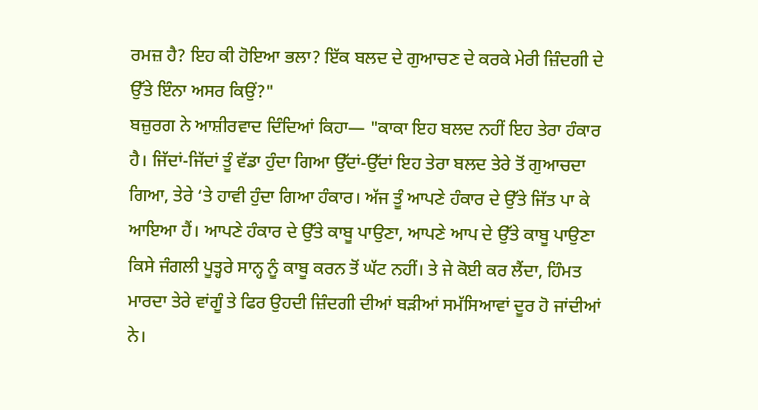ਰਮਜ਼ ਹੈ? ਇਹ ਕੀ ਹੋਇਆ ਭਲਾ? ਇੱਕ ਬਲਦ ਦੇ ਗੁਆਚਣ ਦੇ ਕਰਕੇ ਮੇਰੀ ਜ਼ਿੰਦਗੀ ਦੇ ਉੱਤੇ ਇੰਨਾ ਅਸਰ ਕਿਉਂ?"
ਬਜ਼ੁਰਗ ਨੇ ਆਸ਼ੀਰਵਾਦ ਦਿੰਦਿਆਂ ਕਿਹਾ— "ਕਾਕਾ ਇਹ ਬਲਦ ਨਹੀਂ ਇਹ ਤੇਰਾ ਹੰਕਾਰ ਹੈ। ਜਿੱਦਾਂ-ਜਿੱਦਾਂ ਤੂੰ ਵੱਡਾ ਹੁੰਦਾ ਗਿਆ ਉੱਦਾਂ-ਉੱਦਾਂ ਇਹ ਤੇਰਾ ਬਲਦ ਤੇਰੇ ਤੋਂ ਗੁਆਚਦਾ ਗਿਆ, ਤੇਰੇ ‘ਤੇ ਹਾਵੀ ਹੁੰਦਾ ਗਿਆ ਹੰਕਾਰ। ਅੱਜ ਤੂੰ ਆਪਣੇ ਹੰਕਾਰ ਦੇ ਉੱਤੇ ਜਿੱਤ ਪਾ ਕੇ ਆਇਆ ਹੈਂ। ਆਪਣੇ ਹੰਕਾਰ ਦੇ ਉੱਤੇ ਕਾਬੂ ਪਾਉਣਾ, ਆਪਣੇ ਆਪ ਦੇ ਉੱਤੇ ਕਾਬੂ ਪਾਉਣਾ ਕਿਸੇ ਜੰਗਲੀ ਪੂਤ੍ਹਰੇ ਸਾਨ੍ਹ ਨੂੰ ਕਾਬੂ ਕਰਨ ਤੋਂ ਘੱਟ ਨਹੀਂ। ਤੇ ਜੇ ਕੋਈ ਕਰ ਲੈਂਦਾ, ਹਿੰਮਤ ਮਾਰਦਾ ਤੇਰੇ ਵਾਂਗੂੰ ਤੇ ਫਿਰ ਉਹਦੀ ਜ਼ਿੰਦਗੀ ਦੀਆਂ ਬੜੀਆਂ ਸਮੱਸਿਆਵਾਂ ਦੂਰ ਹੋ ਜਾਂਦੀਆਂ ਨੇ।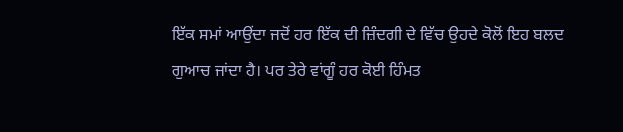ਇੱਕ ਸਮਾਂ ਆਉਂਦਾ ਜਦੋਂ ਹਰ ਇੱਕ ਦੀ ਜ਼ਿੰਦਗੀ ਦੇ ਵਿੱਚ ਉਹਦੇ ਕੋਲੋਂ ਇਹ ਬਲਦ ਗੁਆਚ ਜਾਂਦਾ ਹੈ। ਪਰ ਤੇਰੇ ਵਾਂਗੂੰ ਹਰ ਕੋਈ ਹਿੰਮਤ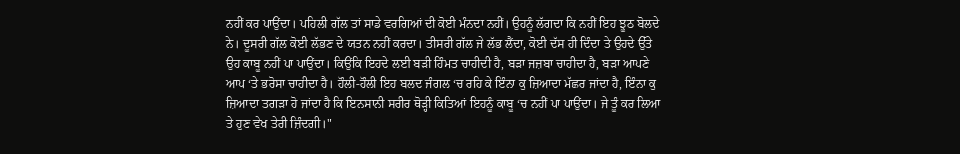ਨਹੀਂ ਕਰ ਪਾਉਂਦਾ। ਪਹਿਲੀ ਗੱਲ ਤਾਂ ਸਾਡੇ ਵਰਗਿਆਂ ਦੀ ਕੋਈ ਮੰਨਦਾ ਨਹੀਂ। ਉਹਨੂੰ ਲੱਗਦਾ ਕਿ ਨਹੀਂ ਇਹ ਝੂਠ ਬੋਲਦੇ ਨੇ। ਦੂਸਰੀ ਗੱਲ ਕੋਈ ਲੱਭਣ ਦੇ ਯਤਨ ਨਹੀਂ ਕਰਦਾ। ਤੀਸਰੀ ਗੱਲ ਜੇ ਲੱਭ ਲੈਂਦਾ, ਕੋਈ ਦੱਸ ਹੀ ਦਿੰਦਾ ਤੇ ਉਹਦੇ ਉੱਤੇ ਉਹ ਕਾਬੂ ਨਹੀਂ ਪਾ ਪਾਉਂਦਾ। ਕਿਉਂਕਿ ਇਹਦੇ ਲਈ ਬੜੀ ਹਿੰਮਤ ਚਾਹੀਦੀ ਹੈ, ਬੜਾ ਜਜ਼ਬਾ ਚਾਹੀਦਾ ਹੈ, ਬੜਾ ਆਪਣੇ ਆਪ ‘ਤੇ ਭਰੋਸਾ ਚਾਹੀਦਾ ਹੈ। ਹੌਲੀ-ਹੌਲੀ ਇਹ ਬਲਦ ਜੰਗਲ ‘ਚ ਰਹਿ ਕੇ ਇੰਨਾ ਕੁ ਜ਼ਿਆਦਾ ਮੱਛਰ ਜਾਂਦਾ ਹੈ, ਇੰਨਾ ਕੁ ਜ਼ਿਆਦਾ ਤਗੜਾ ਹੋ ਜਾਂਦਾ ਹੈ ਕਿ ਇਨਸਾਨੀ ਸਰੀਰ ਥੋੜ੍ਹੀ ਕਿਤਿਆਂ ਇਹਨੂੰ ਕਾਬੂ ‘ਚ ਨਹੀਂ ਪਾ ਪਾਉਂਦਾ। ਜੇ ਤੂੰ ਕਰ ਲਿਆ ਤੇ ਹੁਣ ਵੇਖ ਤੇਰੀ ਜ਼ਿੰਦਗੀ।"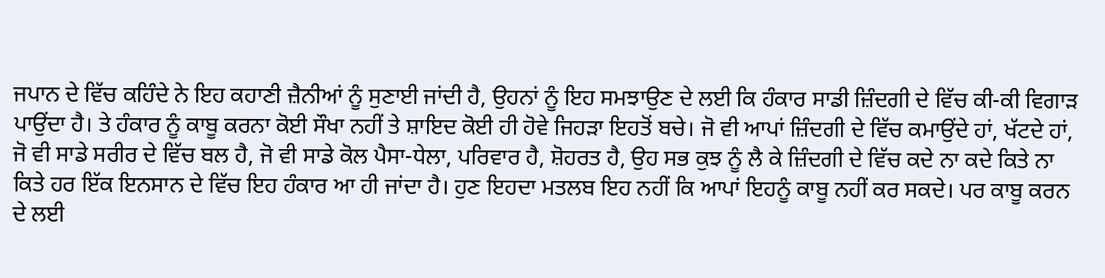ਜਪਾਨ ਦੇ ਵਿੱਚ ਕਹਿੰਦੇ ਨੇ ਇਹ ਕਹਾਣੀ ਜ਼ੈਨੀਆਂ ਨੂੰ ਸੁਣਾਈ ਜਾਂਦੀ ਹੈ, ਉਹਨਾਂ ਨੂੰ ਇਹ ਸਮਝਾਉਣ ਦੇ ਲਈ ਕਿ ਹੰਕਾਰ ਸਾਡੀ ਜ਼ਿੰਦਗੀ ਦੇ ਵਿੱਚ ਕੀ-ਕੀ ਵਿਗਾੜ ਪਾਉਂਦਾ ਹੈ। ਤੇ ਹੰਕਾਰ ਨੂੰ ਕਾਬੂ ਕਰਨਾ ਕੋਈ ਸੌਖਾ ਨਹੀਂ ਤੇ ਸ਼ਾਇਦ ਕੋਈ ਹੀ ਹੋਵੇ ਜਿਹੜਾ ਇਹਤੋਂ ਬਚੇ। ਜੋ ਵੀ ਆਪਾਂ ਜ਼ਿੰਦਗੀ ਦੇ ਵਿੱਚ ਕਮਾਉਂਦੇ ਹਾਂ, ਖੱਟਦੇ ਹਾਂ, ਜੋ ਵੀ ਸਾਡੇ ਸਰੀਰ ਦੇ ਵਿੱਚ ਬਲ ਹੈ, ਜੋ ਵੀ ਸਾਡੇ ਕੋਲ ਪੈਸਾ-ਧੇਲਾ, ਪਰਿਵਾਰ ਹੈ, ਸ਼ੋਹਰਤ ਹੈ, ਉਹ ਸਭ ਕੁਝ ਨੂੰ ਲੈ ਕੇ ਜ਼ਿੰਦਗੀ ਦੇ ਵਿੱਚ ਕਦੇ ਨਾ ਕਦੇ ਕਿਤੇ ਨਾ ਕਿਤੇ ਹਰ ਇੱਕ ਇਨਸਾਨ ਦੇ ਵਿੱਚ ਇਹ ਹੰਕਾਰ ਆ ਹੀ ਜਾਂਦਾ ਹੈ। ਹੁਣ ਇਹਦਾ ਮਤਲਬ ਇਹ ਨਹੀਂ ਕਿ ਆਪਾਂ ਇਹਨੂੰ ਕਾਬੂ ਨਹੀਂ ਕਰ ਸਕਦੇ। ਪਰ ਕਾਬੂ ਕਰਨ ਦੇ ਲਈ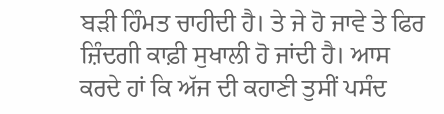ਬੜੀ ਹਿੰਮਤ ਚਾਹੀਦੀ ਹੈ। ਤੇ ਜੇ ਹੋ ਜਾਵੇ ਤੇ ਫਿਰ ਜ਼ਿੰਦਗੀ ਕਾਫ਼ੀ ਸੁਖਾਲੀ ਹੋ ਜਾਂਦੀ ਹੈ। ਆਸ ਕਰਦੇ ਹਾਂ ਕਿ ਅੱਜ ਦੀ ਕਹਾਣੀ ਤੁਸੀਂ ਪਸੰਦ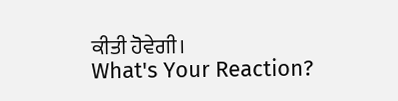ਕੀਤੀ ਹੋਵੇਗੀ।
What's Your Reaction?